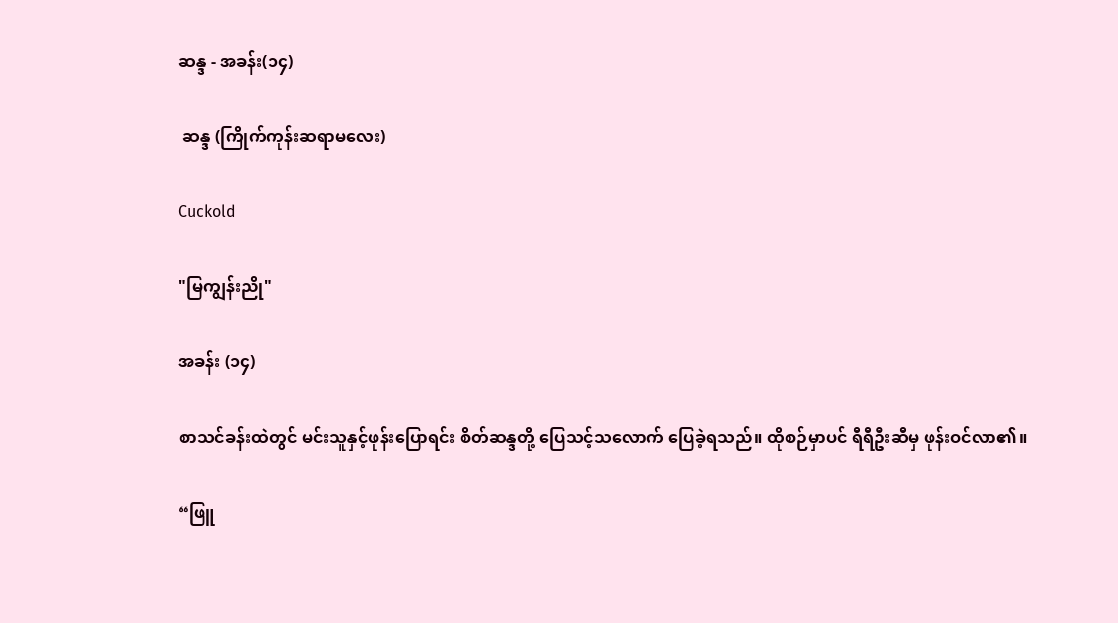ဆန္ဒ - အခန်း(၁၄)

 ဆန္ဒ (ကြိုက်ကုန်းဆရာမလေး)

Cuckold

"မြကျွန်းညို"

အခန်း (၁၄)

စာသင်ခန်းထဲတွင် မင်းသူနှင့်ဖုန်းပြောရင်း စိတ်ဆန္ဒတို့ ပြေသင့်သလောက် ပြေခဲ့ရသည်။ ထိုစဉ်မှာပင် ရီရီဦးဆီမှ ဖုန်းဝင်လာ၏။

“ဖြူ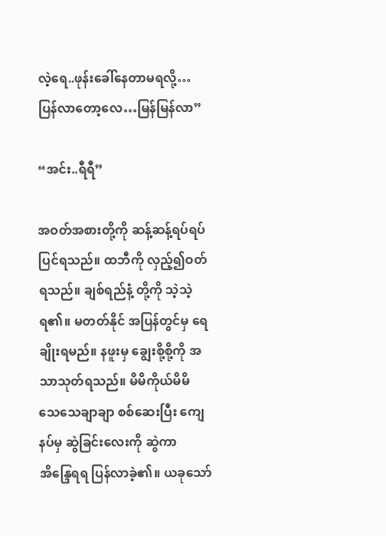လဲ့ရေ..ဖုန်းခေါ်နေတာမရလို့…ပြန်လာတော့လေ…မြန်မြန်လာ”

“အင်း..ရီရီ”

အဝတ်အစားတို့ကို ဆန့်ဆန့်ရပ်ရပ် ပြင်ရသည်။ ထဘီကို လှည့်၍ဝတ်ရသည်။ ချစ်ရည်နံ့ တို့ကို သဲ့သဲ့ရ၏။ မတတ်နိုင် အပြန်တွင်မှ ရေချိုးရမည်။ နဖူးမှ ချွေးစို့စို့ကို အသာသုတ်ရသည်။ မိမိကိုယ်မိမိ သေသေချာချာ စစ်ဆေးပြီး ကျေနပ်မှ ဆွဲခြင်းလေးကို ဆွဲကာ အိန္ဒြေရရ ပြန်လာခဲ့၏။ ယခုသော်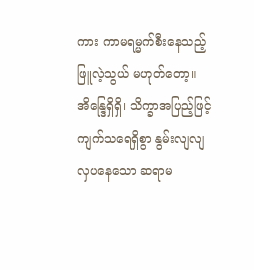ကား ကာမရမ္မက်စီးနေသည့် ဖြူလဲ့သွယ် မဟုတ်တော့။ အိန္ဒြေရှိရှိ၊ သိက္ခာအပြည့်ဖြင့် ကျက်သရေရှိစွာ နွမ်းလျလျ လှပနေသော ဆရာမ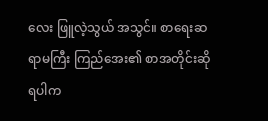လေး ဖြူလဲ့သွယ် အသွင်။ စာရေးဆရာမကြီး ကြည်အေး၏ စာအတိုင်းဆိုရပါက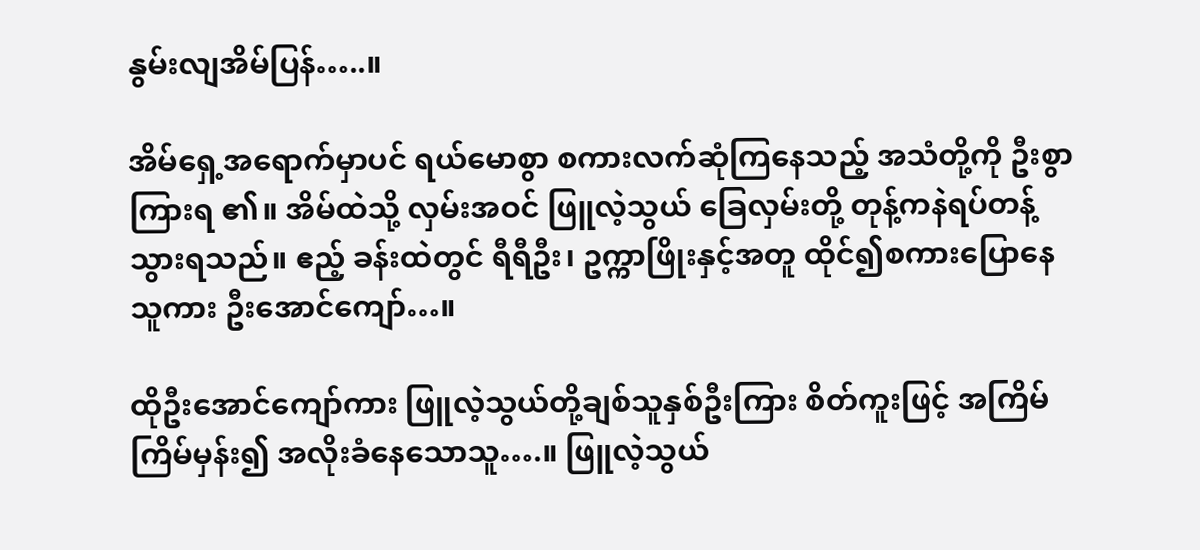နွမ်းလျအိမ်ပြန်…..။

အိမ်ရှေ့အရောက်မှာပင် ရယ်မောစွာ စကားလက်ဆုံကြနေသည့် အသံတို့ကို ဦးစွာကြားရ ၏။ အိမ်ထဲသို့ လှမ်းအဝင် ဖြူလဲ့သွယ် ခြေလှမ်းတို့ တုန့်ကနဲရပ်တန့်သွားရသည်။ ဧည့် ခန်းထဲတွင် ရီရီဦး၊ ဥက္ကာဖြိုးနှင့်အတူ ထိုင်၍စကားပြောနေသူကား ဦးအောင်ကျော်…။

ထိုဦးအောင်ကျော်ကား ဖြူလဲ့သွယ်တို့ချစ်သူနှစ်ဦးကြား စိတ်ကူးဖြင့် အကြိမ်ကြိမ်မှန်း၍ အလိုးခံနေသောသူ….။ ဖြူလဲ့သွယ်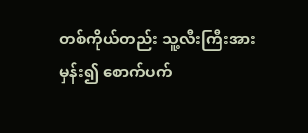တစ်ကိုယ်တည်း သူ့လီးကြီးအားမှန်း၍ စောက်ပက်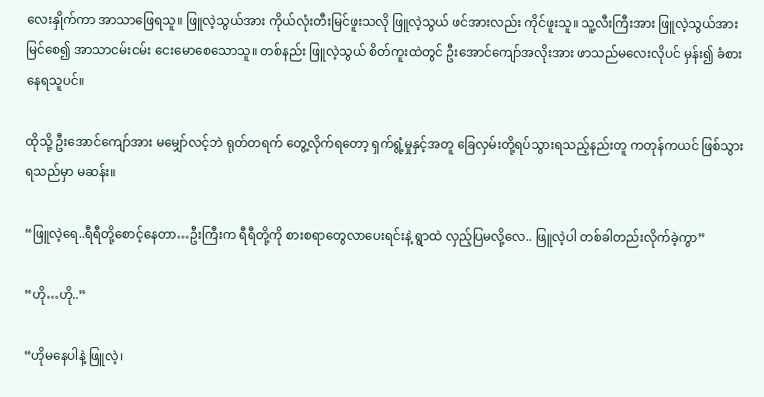လေးနှိုက်ကာ အာသာဖြေရသူ။ ဖြူလဲ့သွယ်အား ကိုယ်လုံးတီးမြင်ဖူးသလို ဖြူလဲ့သွယ် ဖင်အားလည်း ကိုင်ဖူးသူ။ သူ့လီးကြီးအား ဖြူလဲ့သွယ်အားမြင်စေ၍ အာသာငမ်းငမ်း ငေးမောစေသောသူ။ တစ်နည်း ဖြူလဲ့သွယ် စိတ်ကူးထဲတွင် ဦးအောင်ကျော်အလိုးအား ဖာသည်မလေးလိုပင် မှန်း၍ ခံစားနေရသူပင်။

ထိုသို့ ဦးအောင်ကျော်အား မမျှော်လင့်ဘဲ ရုတ်တရက် တွေ့လိုက်ရတော့ ရှက်ရွံ့မှုနှင့်အတူ ခြေလှမ်းတို့ရပ်သွားရသည့်နည်းတူ ကတုန်ကယင် ဖြစ်သွားရသည်မှာ မဆန်း။

“ဖြူလဲ့ရေ..ရီရီတို့စောင့်နေတာ…ဦးကြီးက ရီရီတို့ကို စားစရာတွေလာပေးရင်းနဲ့ ရွာထဲ လှည့်ပြမလို့လေ.. ဖြူလဲ့ပါ တစ်ခါတည်းလိုက်ခဲ့ကွာ”

“ဟို…ဟို..”

“ဟိုမနေပါနဲ့ ဖြူလဲ့၊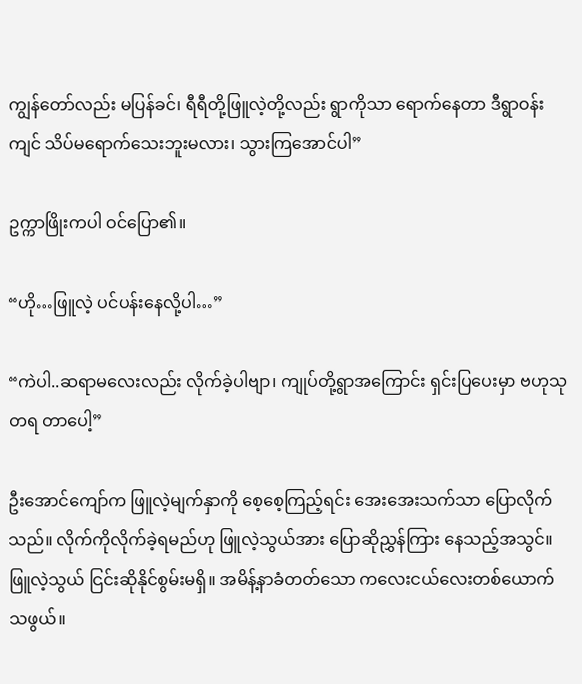ကျွန်တော်လည်း မပြန်ခင်၊ ရီရီတို့ဖြူလဲ့တို့လည်း ရွာကိုသာ ရောက်နေတာ ဒီရွာဝန်းကျင် သိပ်မရောက်သေးဘူးမလား၊ သွားကြအောင်ပါ”

ဥက္ကာဖြိုးကပါ ဝင်ပြော၏။

“ဟို…ဖြူလဲ့ ပင်ပန်းနေလို့ပါ…”

“ကဲပါ..ဆရာမလေးလည်း လိုက်ခဲ့ပါဗျာ၊ ကျုပ်တို့ရွာအကြောင်း ရှင်းပြပေးမှာ ဗဟုသုတရ တာပေါ့”

ဦးအောင်ကျော်က ဖြူလဲ့မျက်နှာကို စေ့စေ့ကြည့်ရင်း အေးအေးသက်သာ ပြောလိုက် သည်။ လိုက်ကိုလိုက်ခဲ့ရမည်ဟု ဖြူလဲ့သွယ်အား ပြောဆိုညွှန်ကြား နေသည့်အသွင်။ ဖြူလဲ့သွယ် ငြင်းဆိုနိုင်စွမ်းမရှိ။ အမိန့်နာခံတတ်သော ကလေးငယ်လေးတစ်ယောက် သဖွယ်။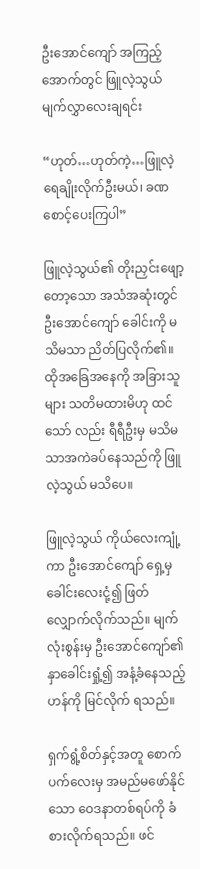ဦးအောင်ကျော် အကြည့်အောက်တွင် ဖြူလဲ့သွယ် မျက်လွှာလေးချရင်း

“ဟုတ်…ဟုတ်ကဲ့…ဖြူလဲ့ ရေချိုးလိုက်ဦးမယ်၊ ခဏစောင့်ပေးကြပါ”

ဖြူလဲ့သွယ်၏ တိုးညှင်းဖျော့တော့သော အသံအဆုံးတွင် ဦးအောင်ကျော် ခေါင်းကို မသိမသာ ညိတ်ပြလိုက်၏။ ထိုအခြေအနေကို အခြားသူများ သတိမထားမိဟု ထင်သော် လည်း ရီရီဦးမှ မသိမသာအကဲခပ်နေသည်ကို ဖြူလဲ့သွယ် မသိပေ။

ဖြူလဲ့သွယ် ကိုယ်လေးကျုံ့ကာ ဦးအောင်ကျော် ရှေ့မှ ခေါင်းလေးငုံ့၍ ဖြတ်လျှောက်လိုက်သည်။ မျက်လုံးစွန်းမှ ဦးအောင်ကျော်၏ နှာခေါင်းရှုံ့၍ အနံ့ခံနေသည့်ဟန်ကို မြင်လိုက် ရသည်။

ရှက်ရွံ့စိတ်နှင့်အတူ စောက်ပက်လေးမှ အမည်မဖော်နိုင်သော ဝေဒနာတစ်ရပ်ကို ခံစားလိုက်ရသည်။ ဖင်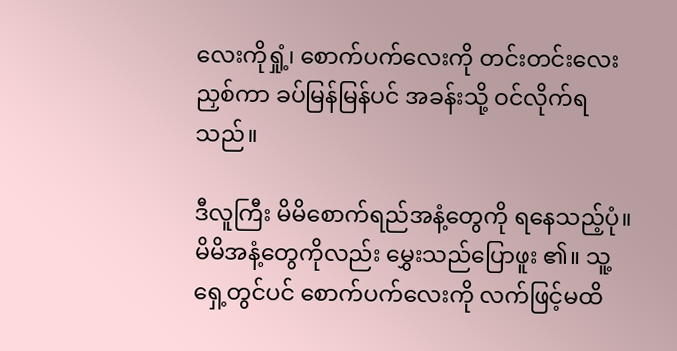လေးကိုရှုံ့၊ စောက်ပက်လေးကို တင်းတင်းလေးညှစ်ကာ ခပ်မြန်မြန်ပင် အခန်းသို့ ဝင်လိုက်ရသည်။

ဒီလူကြီး မိမိစောက်ရည်အနံ့တွေကို ရနေသည့်ပုံ။ မိမိအနံ့တွေကိုလည်း မွှေးသည်ပြောဖူး ၏။ သူ့ရှေ့တွင်ပင် စောက်ပက်လေးကို လက်ဖြင့်မထိ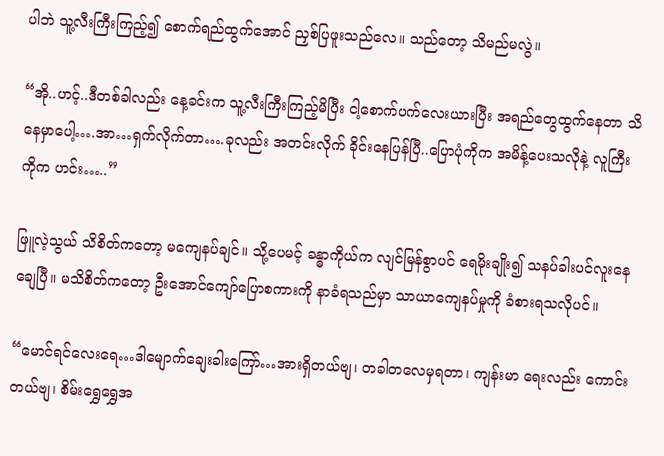ပါဘဲ သူ့လီးကြီးကြည့်၍ စောက်ရည်ထွက်အောင် ညှစ်ပြဖူးသည်လေ။ သည်တော့ သိမည်မလွဲ။

“အို..ဟင့်..ဒီတစ်ခါလည်း နေ့ခင်းက သူ့လီးကြီးကြည့်မိပြီး ငါ့စောက်ပက်လေးယားပြီး အရည်တွေထွက်နေတာ သိနေမှာပေါ့….အာ…ရှက်လိုက်တာ….ခုလည်း အတင်းလိုက် ခိုင်းနေပြန်ပြီ..ပြောပုံကိုက အမိန့်ပေးသလိုနဲ့ လူကြီးကိုက ဟင်း…..”

ဖြူလဲ့သွယ် သိစိတ်ကတော့ မကျေနပ်ချင်။ သို့ပေမင့် ခန္ဓာကိုယ်က လျင်မြန်စွာပင် ရေမိုးချိုး၍ သနပ်ခါးပင်လူးနေချေပြီ။ မသိစိတ်ကတော့ ဦးအောင်ကျော်ပြောစကားကို နာခံရသည်မှာ သာယာကျေနပ်မှုကို ခံစားရသလိုပင်။

“မောင်ရင်လေးရေ…ဒါမျောက်ချေးခါးကြော်…အားရှိတယ်ဗျ၊ တခါတလေမှရတာ၊ ကျန်းမာ ရေးလည်း ကောင်းတယ်ဗျ၊ စိမ်းရွှေရွှေအ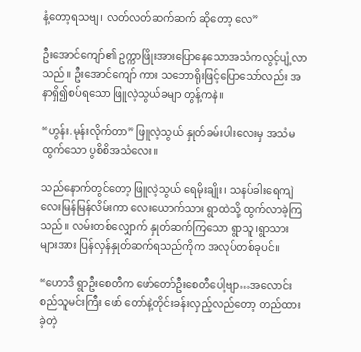နံ့တော့ရသဗျ၊ လတ်လတ်ဆက်ဆက် ဆိုတော့ လေ”

ဦးအောင်ကျော်၏ ဥက္ကာဖြိုးအားပြောနေသောအသံကလွင့်ပျံ့လာသည်။ ဦးအောင်ကျော် ကား သဘောရိုးဖြင့်ပြောသော်လည်း အနာရှိ၍စပ်ရသော ဖြူလဲ့သွယ်ခမျာ တွန့်ကနဲ။

“ဟွန်း.မုန်းလိုက်တာ” ဖြူလဲ့သွယ် နှုတ်ခမ်းပါးလေးမှ အသံမထွက်သော ပွစိစိအသံလေး။

သည်နောက်တွင်တော့ ဖြူလဲ့သွယ် ရေမိုးချိုး၊ သနပ်ခါးရေကျဲလေးမြန်မြန်လိမ်းကာ လေးယောက်သား ရွာထဲသို့ ထွက်လာခဲ့ကြသည်။ လမ်းတစ်လျှောက် နှုတ်ဆက်ကြသော ရွာသူ၊ရွာသားများအား ပြန်လှန်နှုတ်ဆက်ရသည်ကိုက အလုပ်တစ်ခုပင်။

“ဟောဒီ ရွာဦးစေတီက ဖော်တော်ဦးစေတီပေါ့ဗျာ…အလောင်းစည်သူမင်းကြီး ဖော် တော်နဲ့တိုင်းခန်းလှည့်လည်တော့ တည်ထားခဲ့တဲ့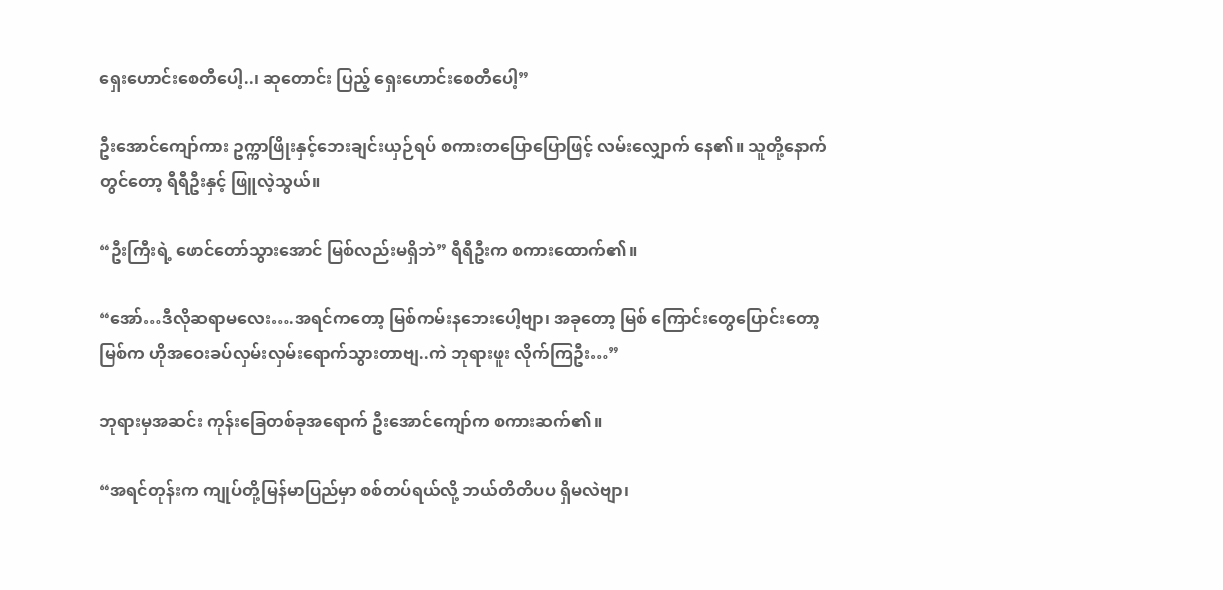ရှေးဟောင်းစေတီပေါ့..၊ ဆုတောင်း ပြည့် ရှေးဟောင်းစေတီပေါ့”

ဦးအောင်ကျော်ကား ဥက္ကာဖြိုးနှင့်ဘေးချင်းယှဉ်ရပ် စကားတပြောပြောဖြင့် လမ်းလျှောက် နေ၏။ သူတို့နောက်တွင်တော့ ရီရီဦးနှင့် ဖြူလဲ့သွယ်။

“ဦးကြီးရဲ့ ဖောင်တော်သွားအောင် မြစ်လည်းမရှိဘဲ” ရီရီဦးက စကားထောက်၏။

“အော်…ဒီလိုဆရာမလေး….အရင်ကတော့ မြစ်ကမ်းနဘေးပေါ့ဗျာ၊ အခုတော့ မြစ် ကြောင်းတွေပြောင်းတော့ မြစ်က ဟိုအဝေးခပ်လှမ်းလှမ်းရောက်သွားတာဗျ..ကဲ ဘုရားဖူး လိုက်ကြဦး…”

ဘုရားမှအဆင်း ကုန်းခြေတစ်ခုအရောက် ဦးအောင်ကျော်က စကားဆက်၏။

“အရင်တုန်းက ကျုပ်တို့မြန်မာပြည်မှာ စစ်တပ်ရယ်လို့ ဘယ်တိတိပပ ရှိမလဲဗျာ၊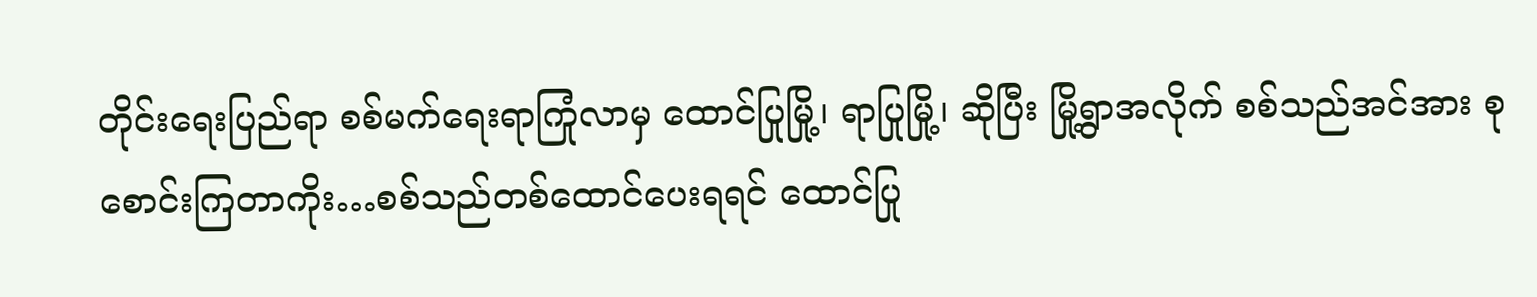တိုင်းရေးပြည်ရာ စစ်မက်ရေးရာကြုံလာမှ ထောင်ပြုမြို့၊ ရာပြုမြို့၊ ဆိုပြီး မြို့ရွာအလိုက် စစ်သည်အင်အား စုစောင်းကြတာကိုး…စစ်သည်တစ်ထောင်ပေးရရင် ထောင်ပြု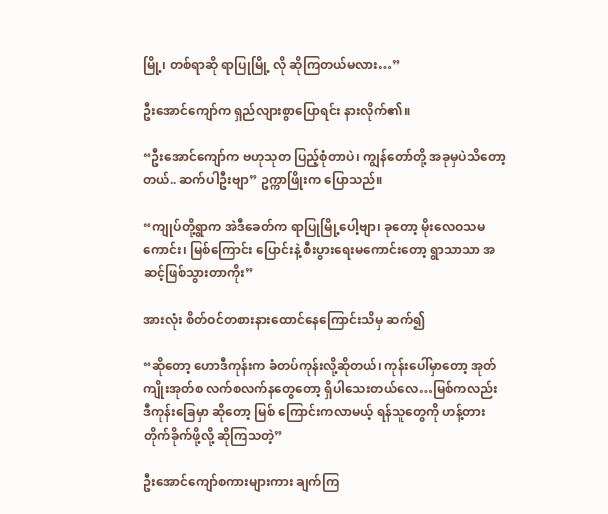မြို့၊ တစ်ရာဆို ရာပြုမြို့ လို ဆိုကြတယ်မလား…”

ဦးအောင်ကျော်က ရှည်လျားစွာပြောရင်း နားလိုက်၏။

“ဦးအောင်ကျော်က ဗဟုသုတ ပြည့်စုံတာပဲ၊ ကျွန်တော်တို့ အခုမှပဲသိတော့တယ်.. ဆက်ပါဦးဗျာ” ဥက္ကာဖြိုးက ပြောသည်။

“ကျုပ်တို့ရွာက အဲဒီခေတ်က ရာပြုမြို့ပေါ့ဗျာ၊ ခုတော့ မိုးလေဝသမကောင်း၊ မြစ်ကြောင်း ပြောင်းနဲ့ စီးပွားရေးမကောင်းတော့ ရွာသာသာ အဆင့်ဖြစ်သွားတာကိုး”

အားလုံး စိတ်ဝင်တစားနားထောင်နေကြောင်းသိမှ ဆက်၍

“ဆိုတော့ ဟောဒီကုန်းက ခံတပ်ကုန်းလို့ဆိုတယ်၊ ကုန်းပေါ်မှာတော့ အုတ်ကျိုးအုတ်စ လက်စလက်နတွေတော့ ရှိပါသေးတယ်လေ…မြစ်ကလည်း ဒီကုန်းခြေမှာ ဆိုတော့ မြစ် ကြောင်းကလာမယ့် ရန်သူတွေကို ဟန့်တားတိုက်ခိုက်ဖို့လို့ ဆိုကြသတဲ့”

ဦးအောင်ကျော်စကားများကား ချက်ကြ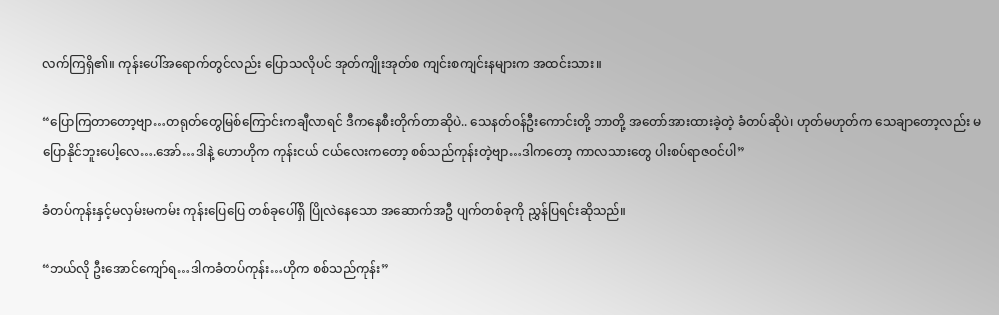လက်ကြရှိ၏။ ကုန်းပေါ်အရောက်တွင်လည်း ပြောသလိုပင် အုတ်ကျိုးအုတ်စ ကျင်းစကျင်းနများက အထင်းသား။

“ပြောကြတာတော့ဗျာ…တရုတ်တွေမြစ်ကြောင်းကချီလာရင် ဒီကနေစီးတိုက်တာဆိုပဲ.. သေနတ်ဝန်ဦးကောင်းတို့ ဘာတို့ အတော်အားထားခဲ့တဲ့ ခံတပ်ဆိုပဲ၊ ဟုတ်မဟုတ်က သေချာတော့လည်း မပြောနိုင်ဘူးပေါ့လေ….အော်…ဒါနဲ့ ဟောဟိုက ကုန်းငယ် ငယ်လေးကတော့ စစ်သည်ကုန်းတဲ့ဗျာ…ဒါကတော့ ကာလသားတွေ ပါးစပ်ရာဇဝင်ပါ”

ခံတပ်ကုန်းနှင့်မလှမ်းမကမ်း ကုန်းပြေပြေ တစ်ခုပေါ်ရှိ ပြိုလဲနေသော အဆောက်အဦ ပျက်တစ်ခုကို ညွှန်ပြရင်းဆိုသည်။

“ဘယ်လို ဦးအောင်ကျော်ရ…ဒါကခံတပ်ကုန်း…ဟိုက စစ်သည်ကုန်း”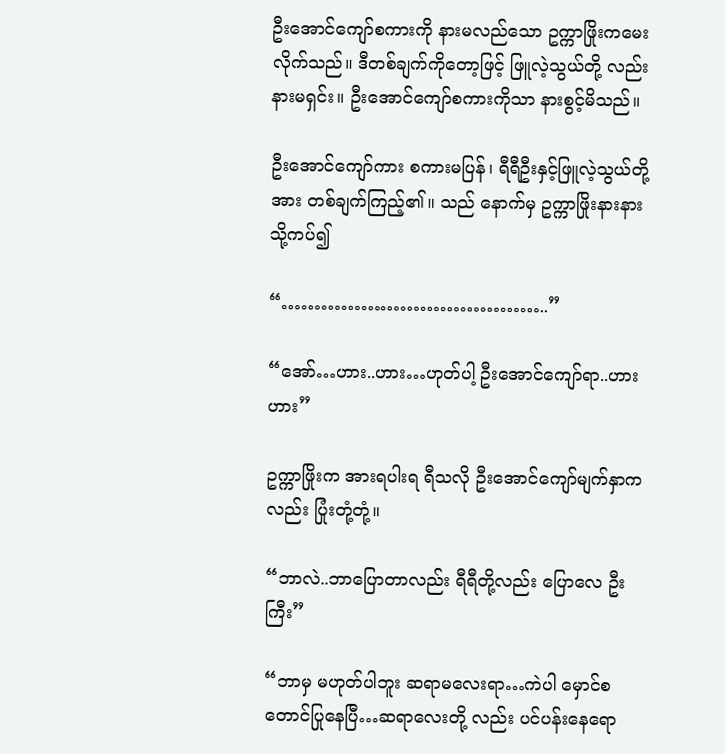ဦးအောင်ကျော်စကားကို နားမလည်သော ဥက္ကာဖြိုးကမေးလိုက်သည်။ ဒီတစ်ချက်ကိုတော့ဖြင့် ဖြူလဲ့သွယ်တို့ လည်း နားမရှင်း။ ဦးအောင်ကျော်စကားကိုသာ နားစွင့်မိသည်။

ဦးအောင်ကျော်ကား စကားမပြန်၊ ရီရီဦးနှင့်ဖြူလဲ့သွယ်တို့အား တစ်ချက်ကြည့်၏။ သည် နောက်မှ ဥက္ကာဖြိုးနားနားသို့ကပ်၍

“…………………………………..”

“အော်…ဟား..ဟား…ဟုတ်ပါ့ ဦးအောင်ကျော်ရာ..ဟားဟား”

ဥက္ကာဖြိုးက အားရပါးရ ရီသလို ဦးအောင်ကျော်မျက်နှာကလည်း ပြုံးတုံ့တုံ့။

“ဘာလဲ..ဘာပြောတာလည်း ရီရီတို့လည်း ပြောလေ ဦးကြီး”

“ဘာမှ မဟုတ်ပါဘူး ဆရာမလေးရာ…ကဲပါ မှောင်စတောင်ပြုနေပြီ…ဆရာလေးတို့ လည်း ပင်ပန်းနေရော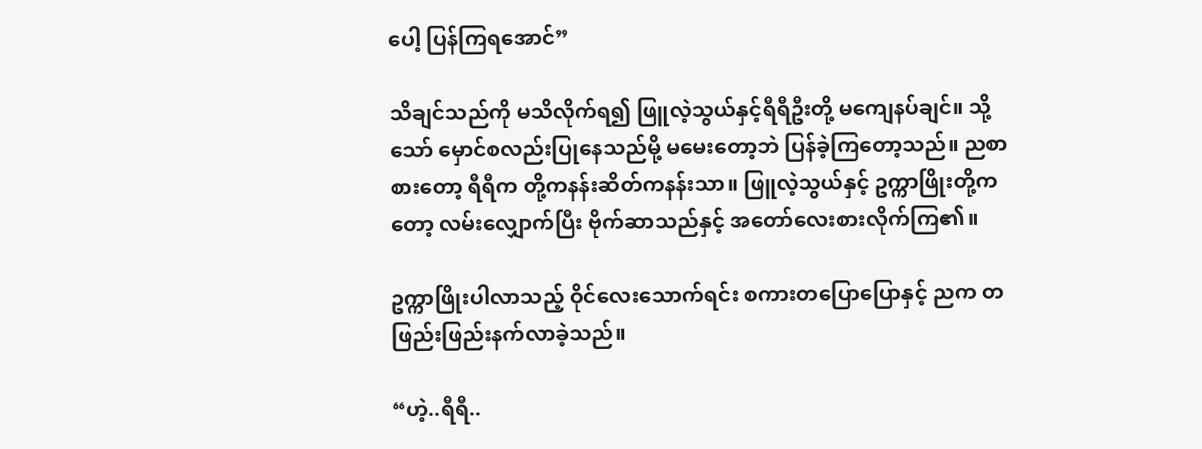ပေါ့ ပြန်ကြရအောင်”

သိချင်သည်ကို မသိလိုက်ရ၍ ဖြူလဲ့သွယ်နှင့်ရီရီဦးတို့ မကျေနပ်ချင်။ သို့သော် မှောင်စလည်းပြုနေသည်မို့ မမေးတော့ဘဲ ပြန်ခဲ့ကြတော့သည်။ ညစာစားတော့ ရီရီက တို့ကနန်းဆိတ်ကနန်းသာ။ ဖြူလဲ့သွယ်နှင့် ဥက္ကာဖြိုးတို့ကတော့ လမ်းလျှောက်ပြီး ဗိုက်ဆာသည်နှင့် အတော်လေးစားလိုက်ကြ၏။

ဥက္ကာဖြိုးပါလာသည့် ဝိုင်လေးသောက်ရင်း စကားတပြောပြောနှင့် ညက တဖြည်းဖြည်းနက်လာခဲ့သည်။

“ဟဲ့..ရီရီ..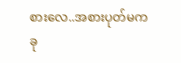စားလေ..အစားပုတ်မက ခု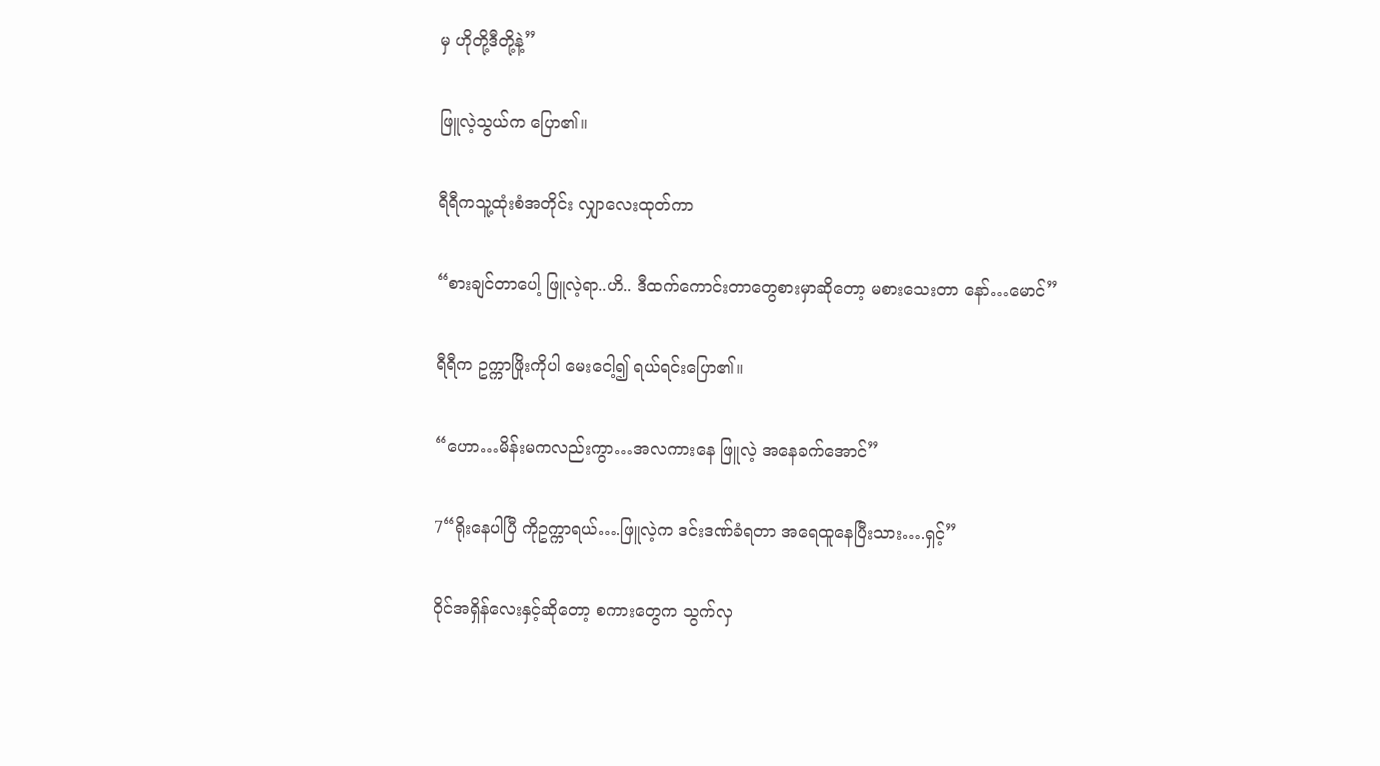မှ ဟိုတို့ဒီတို့နဲ့”

ဖြူလဲ့သွယ်က ပြော၏။

ရီရီကသူ့ထုံးစံအတိုင်း လျှာလေးထုတ်ကာ

“စားချင်တာပေါ့ ဖြူလဲ့ရာ..ဟိ.. ဒီထက်ကောင်းတာတွေစားမှာဆိုတော့ မစားသေးတာ နော်…မောင်”

ရီရီက ဥက္ကာဖြိုးကိုပါ မေးငေါ့၍ ရယ်ရင်းပြော၏။

“ဟော…မိန်းမကလည်းကွာ…အလကားနေ ဖြူလဲ့ အနေခက်အောင်”

7“ရိုးနေပါပြီ ကိုဥက္ကာရယ်….ဖြူလဲ့က ဒင်းဒဏ်ခံရတာ အရေထူနေပြီးသား….ရှင့်”

ဝိုင်အရှိန်လေးနှင့်ဆိုတော့ စကားတွေက သွက်လှ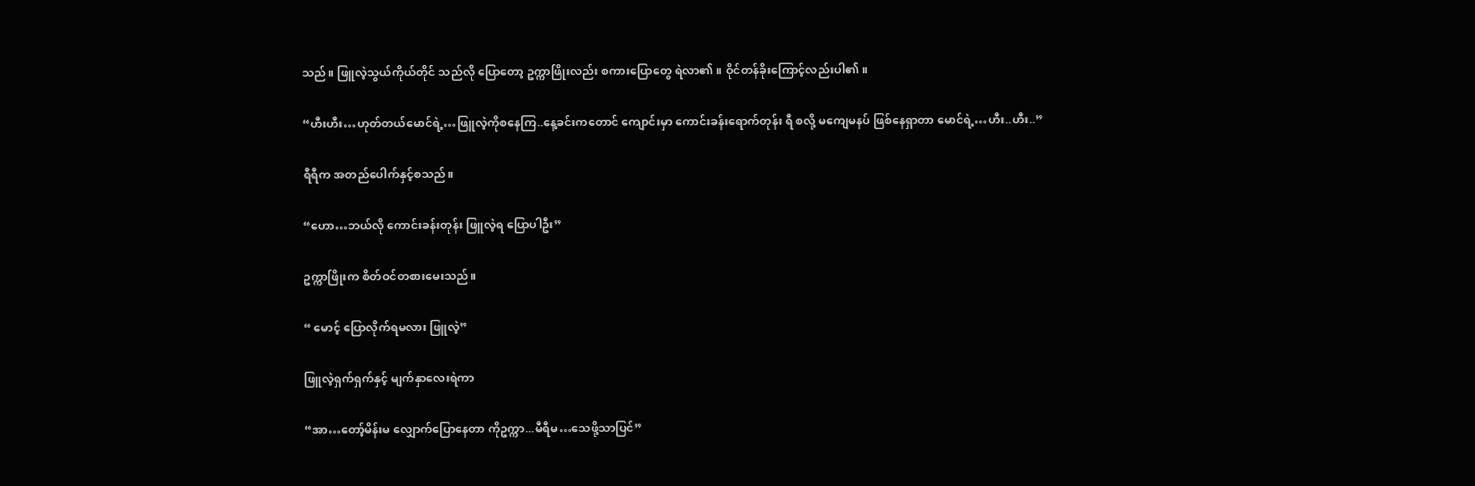သည်။ ဖြူလဲ့သွယ်ကိုယ်တိုင် သည်လို ပြောတော့ ဥက္ကာဖြိုးလည်း စကားပြောတွေ ရဲလာ၏။ ဝိုင်တန်ခိုးကြောင့်လည်းပါ၏။

“ဟီးဟီး…ဟုတ်တယ်မောင်ရဲ့…ဖြူလဲ့ကိုစနေကြ..နေ့ခင်းကတောင် ကျောင်းမှာ ကောင်းခန်းရောက်တုန်း ရီ စလို့ မကျေမနပ် ဖြစ်နေရှာတာ မောင်ရဲ့…ဟီး..ဟီး..”

ရီရီက အတည်ပေါက်နှင့်စသည်။

“ဟော…ဘယ်လို ကောင်းခန်းတုန်း ဖြူလဲ့ရ ပြောပါဦး”

ဥက္ကာဖြိုးက စိတ်ဝင်တစားမေးသည်။

“ မောင့် ပြောလိုက်ရမလား ဖြူလဲ့”

ဖြူလဲ့ရှက်ရှက်နှင့် မျက်နှာလေးရဲကာ

“အာ…တော့်မိန်းမ လျှောက်ပြောနေတာ ကိုဥက္ကာ...မီရီမ…သေဖို့သာပြင်”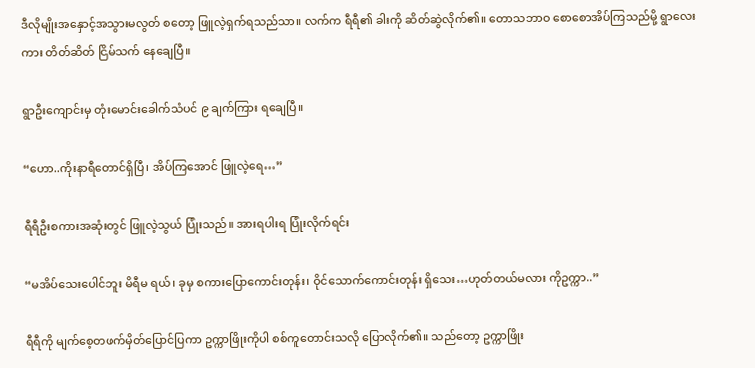ဒီလိုမျိုးအနှောင့်အသွားမလွတ် စတော့ ဖြူလဲ့ရှက်ရသည်သာ။ လက်က ရီရီ၏ ခါးကို ဆိတ်ဆွဲလိုက်၏။ တောသဘာဝ စောစောအိပ်ကြသည်မို့ ရွာလေးကား တိတ်ဆိတ် ငြိမ်သက် နေချေပြီ။

ရွာဦးကျောင်းမှ တုံးမောင်းခေါက်သံပင် ၉ ချက်ကြား ရချေပြီ။

“ဟော..ကိုးနာရီတောင်ရှိပြီ၊ အိပ်ကြအောင် ဖြူလဲ့ရေ…”

ရီရီဦးစကားအဆုံးတွင် ဖြူလဲ့သွယ် ပြုံးသည်။ အားရပါးရ ပြုံးလိုက်ရင်း

“မအိပ်သေးပေါင်ဘူး မိရီမ ရယ်၊ ခုမှ စကားပြောကောင်းတုန်း၊ ဝိုင်သောက်ကောင်းတုန်း ရှိသေး…ဟုတ်တယ်မလား ကိုဥက္ကာ..”

ရီရီကို မျက်စေ့တဖက်မှိတ်ပြောင်ပြကာ ဥက္ကာဖြိုးကိုပါ စစ်ကူတောင်းသလို ပြောလိုက်၏။ သည်တော့ ဥက္ကာဖြိုး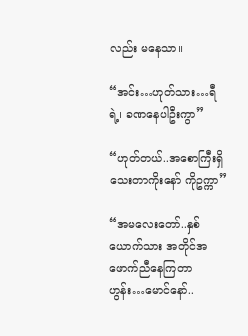လည်း မနေသာ။

“အင်း…ဟုတ်သား…ရီ ရဲ့၊ ခဏနေပါဦးကွာ”

“ဟုတ်တယ်..အစောကြီးရှိသေးတာကိုးနော် ကိုဥက္ကာ”

“အမလေးတော်..နှစ်ယောက်သား အတိုင်အဖောက်ညီနေကြတာ ဟွန်း…မောင်နော်..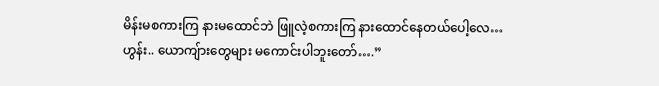မိန်းမစကားကြ နားမထောင်ဘဲ ဖြူလဲ့စကားကြ နားထောင်နေတယ်ပေါ့လေ…ဟွန်း.. ယောကျ်ားတွေများ မကောင်းပါဘူးတော်….”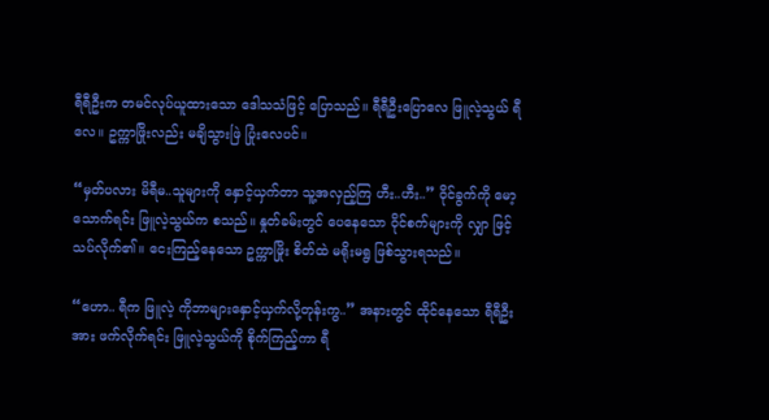ရီရီဦးက တမင်လုပ်ယူထားသော ဒေါသသံဖြင့် ပြောသည်။ ရီရီဦးပြောလေ ဖြူလဲ့သွယ် ရီလေ။ ဥက္ကာဖြိုးလည်း မချိသွားဖြဲ ပြုံးလေပင်။

“မှတ်ပလား မိရီမ..သူများကို နှောင့်ယှက်တာ သူ့အလှည့်ကြ ဟီး..ဟီး..” ဝိုင်ခွက်ကို မော့သောက်ရင်း ဖြူလဲ့သွယ်က စသည်။ နှုတ်ခမ်းတွင် ပေနေသော ဝိုင်စက်များကို လျှာ ဖြင့်သပ်လိုက်၏။ ငေးကြည့်နေသော ဥက္ကာဖြိုး စိတ်ထဲ မရိုးမရွ ဖြစ်သွားရသည်။

“ဟော.. ရီက ဖြူလဲ့ ကိုဘာများနှောင့်ယှက်လို့တုန်းကွ..” အနားတွင် ထိုင်နေသော ရီရီဦးအား ဖက်လိုက်ရင်း ဖြူလဲ့သွယ်ကို စိုက်ကြည့်ကာ ရီ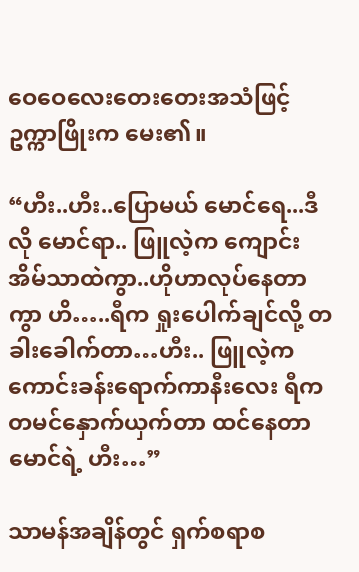ဝေဝေလေးတေးတေးအသံဖြင့် ဥက္ကာဖြိုးက မေး၏။

“ဟီး..ဟီး..ပြောမယ် မောင်ရေ...ဒီလို မောင်ရာ.. ဖြူလဲ့က ကျောင်းအိမ်သာထဲကွာ..ဟိုဟာလုပ်နေတာကွာ ဟိ…..ရီက ရှုးပေါက်ချင်လို့ တခါးခေါက်တာ…ဟီး.. ဖြူလဲ့က ကောင်းခန်းရောက်ကာနီးလေး ရီက တမင်နှောက်ယှက်တာ ထင်နေတာ မောင်ရဲ့ ဟီး…”

သာမန်အချိန်တွင် ရှက်စရာစ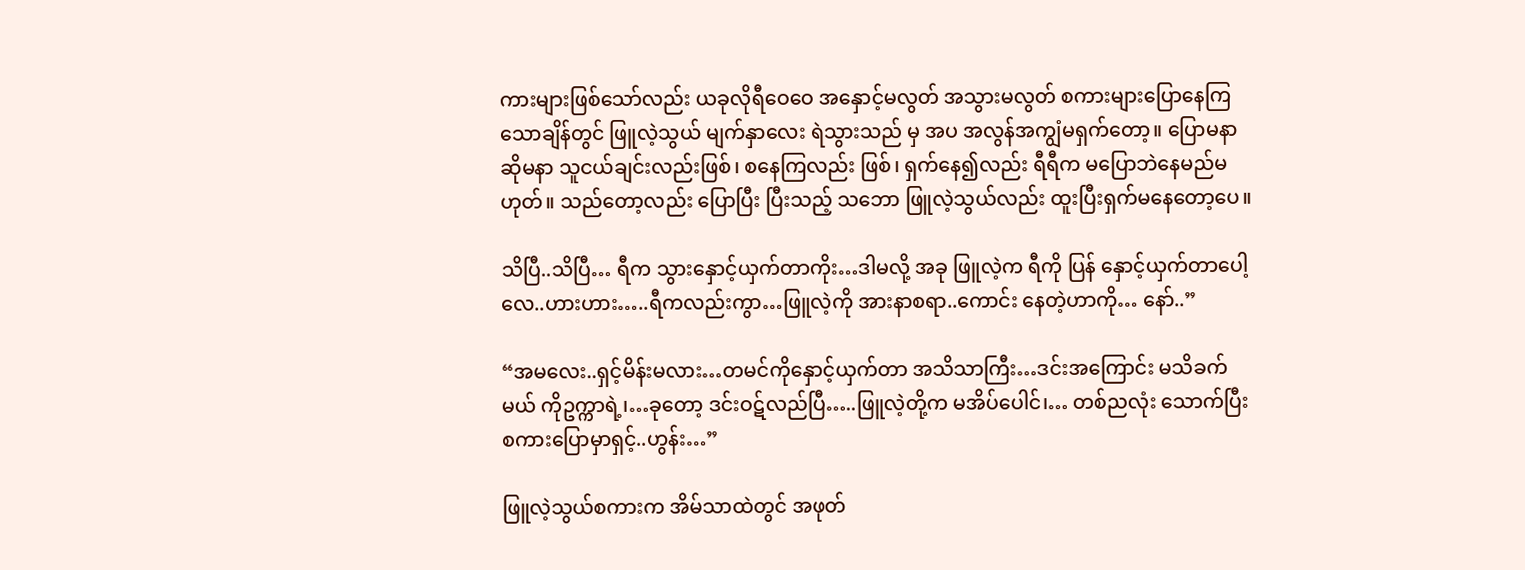ကားများဖြစ်သော်လည်း ယခုလိုရီဝေဝေ အနှောင့်မလွတ် အသွားမလွတ် စကားများပြောနေကြသောချိန်တွင် ဖြူလဲ့သွယ် မျက်နှာလေး ရဲသွားသည် မှ အပ အလွန်အကျွံမရှက်တော့။ ပြောမနာဆိုမနာ သူငယ်ချင်းလည်းဖြစ်၊ စနေကြလည်း ဖြစ်၊ ရှက်နေ၍လည်း ရီရီက မပြောဘဲနေမည်မဟုတ်။ သည်တော့လည်း ပြောပြီး ပြီးသည့် သဘော ဖြူလဲ့သွယ်လည်း ထူးပြီးရှက်မနေတော့ပေ။

သိပြီ..သိပြီ… ရီက သွားနှောင့်ယှက်တာကိုး…ဒါမလို့ အခု ဖြူလဲ့က ရီကို ပြန် နှောင့်ယှက်တာပေါ့လေ..ဟားဟား…..ရီကလည်းကွာ…ဖြူလဲ့ကို အားနာစရာ..ကောင်း နေတဲ့ဟာကို… နော်..”

“အမလေး..ရှင့်မိန်းမလား…တမင်ကိုနှောင့်ယှက်တာ အသိသာကြီး…ဒင်းအကြောင်း မသိခက်မယ် ကိုဥက္ကာရဲ့၊…ခုတော့ ဒင်းဝဋ်လည်ပြီ…..ဖြူလဲ့တို့က မအိပ်ပေါင်၊… တစ်ညလုံး သောက်ပြီး စကားပြောမှာရှင့်..ဟွန်း…”

ဖြူလဲ့သွယ်စကားက အိမ်သာထဲတွင် အဖုတ်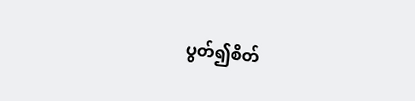ပွတ်၍စိတ်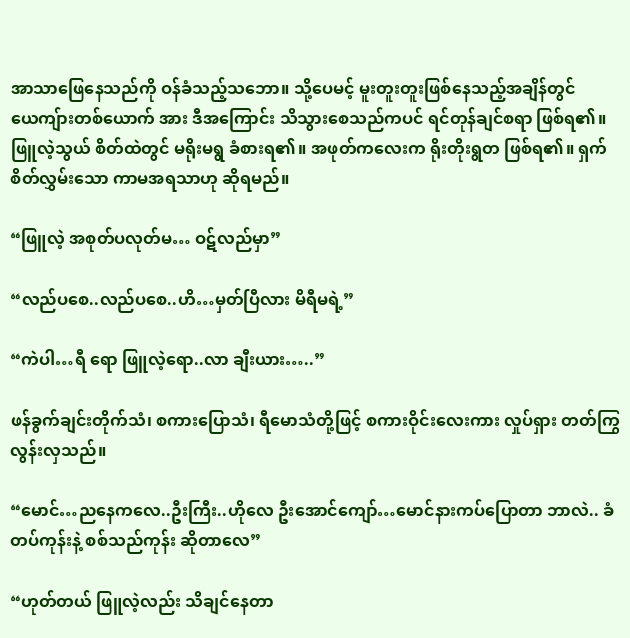အာသာဖြေနေသည်ကို ဝန်ခံသည့်သဘော။ သို့ပေမင့် မူးတူးတူးဖြစ်နေသည့်အချိန်တွင် ယေကျ်ားတစ်ယောက် အား ဒီအကြောင်း သိသွားစေသည်ကပင် ရင်တုန်ချင်စရာ ဖြစ်ရ၏။ ဖြူလဲ့သွယ် စိတ်ထဲတွင် မရိုးမရွ ခံစားရ၏။ အဖုတ်ကလေးက ရိုးတိုးရွတ ဖြစ်ရ၏။ ရှက်စိတ်လွှမ်းသော ကာမအရသာဟု ဆိုရမည်။

“ဖြူလဲ့ အစုတ်ပလုတ်မ… ဝဋ်လည်မှာ”

“လည်ပစေ..လည်ပစေ..ဟိ…မှတ်ပြီလား မိရီမရဲ့”

“ကဲပါ…ရီ ရော ဖြူလဲ့ရော..လာ ချီးယား…..”

ဖန်ခွက်ချင်းတိုက်သံ၊ စကားပြောသံ၊ ရီမောသံတို့ဖြင့် စကားဝိုင်းလေးကား လှုပ်ရှား တတ်ကြွလွန်းလှသည်။

“မောင်…ညနေကလေ..ဦးကြီး..ဟိုလေ ဦးအောင်ကျော်…မောင်နားကပ်ပြောတာ ဘာလဲ.. ခံတပ်ကုန်းနဲ့ စစ်သည်ကုန်း ဆိုတာလေ”

“ဟုတ်တယ် ဖြူလဲ့လည်း သိချင်နေတာ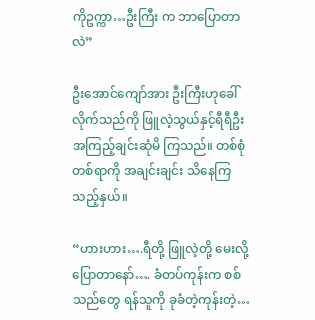ကိုဥက္ကာ…ဦးကြီး က ဘာပြောတာလဲ”

ဦးအောင်ကျော်အား ဦးကြီးဟုခေါ်လိုက်သည်ကို ဖြူလဲ့သွယ်နှင့်ရီရီဦး အကြည့်ချင်းဆုံမိ ကြသည်။ တစ်စုံတစ်ရာကို အချင်းချင်း သိနေကြသည့်နှယ်။

“ဟားဟား….ရီတို့ ဖြူလဲ့တို့ မေးလို့ ပြောတာနော်…. ခံတပ်ကုန်းက စစ်သည်တွေ ရန်သူကို ခုခံတဲ့ကုန်းတဲ့…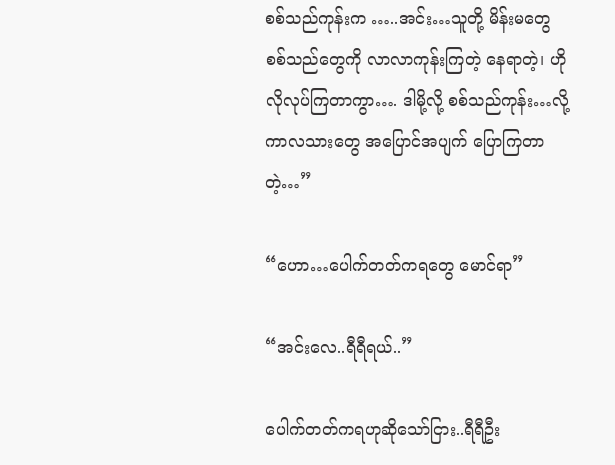စစ်သည်ကုန်းက …..အင်း…သူတို့ မိန်းမတွေ စစ်သည်တွေကို လာလာကုန်းကြတဲ့ နေရာတဲ့၊ ဟိုလိုလုပ်ကြတာကွာ…. ဒါမို့လို့ စစ်သည်ကုန်း…လို့ ကာလသားတွေ အပြောင်အပျက် ပြောကြတာတဲ့…”

“ဟော…ပေါက်တတ်ကရတွေ မောင်ရာ”

“အင်းလေ..ရီရီရယ်..”

ပေါက်တတ်ကရဟုဆိုသော်ငြား..ရီရီဦး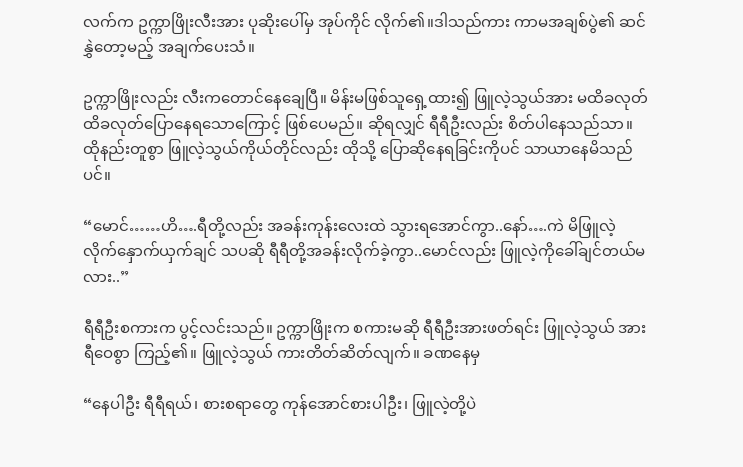လက်က ဥက္ကာဖြိုးလီးအား ပုဆိုးပေါ်မှ အုပ်ကိုင် လိုက်၏။ဒါသည်ကား ကာမအချစ်ပွဲ၏ ဆင်နွှဲတော့မည့် အချက်ပေးသံ။

ဥက္ကာဖြိုးလည်း လီးကတောင်နေချေပြီ။ မိန်းမဖြစ်သူရှေ့ထား၍ ဖြူလဲ့သွယ်အား မထိခလုတ် ထိခလုတ်ပြောနေရသောကြောင့် ဖြစ်ပေမည်။ ဆိုရလျှင် ရီရီဦးလည်း စိတ်ပါနေသည်သာ။ ထိုနည်းတူစွာ ဖြူလဲ့သွယ်ကိုယ်တိုင်လည်း ထိုသို့ ပြောဆိုနေရခြင်းကိုပင် သာယာနေမိသည်ပင်။

“မောင်……ဟိ….ရီတို့လည်း အခန်းကုန်းလေးထဲ သွားရအောင်ကွာ..နော်….ကဲ မိဖြူလဲ့ လိုက်နှောက်ယှက်ချင် သပဆို ရီရီတို့အခန်းလိုက်ခဲ့ကွာ..မောင်လည်း ဖြူလဲ့ကို‌ခေါ်ချင်တယ်မလား..”

ရီရီဦးစကားက ပွင့်လင်းသည်။ ဥက္ကာဖြိုးက စကားမဆို ရီရီဦးအားဖတ်ရင်း ဖြူလဲ့သွယ် အား ရီဝေစွာ ကြည့်၏။ ဖြူလဲ့သွယ် ကားတိတ်ဆိတ်လျက်။ ခဏနေမှ

“နေပါဦး ရီရီရယ်၊ စားစရာတွေ ကုန်အောင်စားပါဦး၊ ဖြူလဲ့တို့ပဲ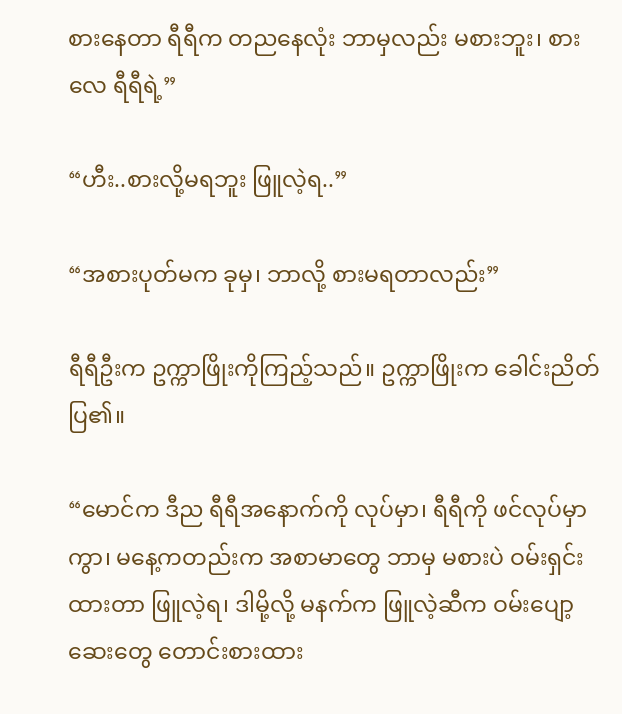စားနေတာ ရီရီက တညနေလုံး ဘာမှလည်း မစားဘူး၊ စားလေ ရီရီရဲ့”

“ဟီး..စားလို့မရဘူး ဖြူလဲ့ရ..”

“အစားပုတ်မက ခုမှ၊ ဘာလို့ စားမရတာလည်း”

ရီရီဦးက ဥက္ကာဖြိုးကိုကြည့်သည်။ ဥက္ကာဖြိုးက ခေါင်းညိတ်ပြ၏။

“မောင်က ဒီည ရီရီအနောက်ကို လုပ်မှာ၊ ရီရီကို ဖင်လုပ်မှာကွာ၊ မနေ့ကတည်းက အစာမာတွေ ဘာမှ မစားပဲ ဝမ်းရှင်းထားတာ ဖြူလဲ့ရ၊ ဒါမို့လို့ မနက်က ဖြူလဲ့ဆီက ဝမ်းပျော့ဆေးတွေ တောင်းစားထား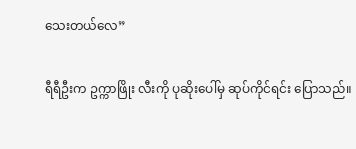သေးတယ်လေ”

ရီရီဦးက ဥက္ကာဖြိုး လီးကို ပုဆိုးပေါ်မှ ဆုပ်ကိုင်ရင်း ပြောသည်။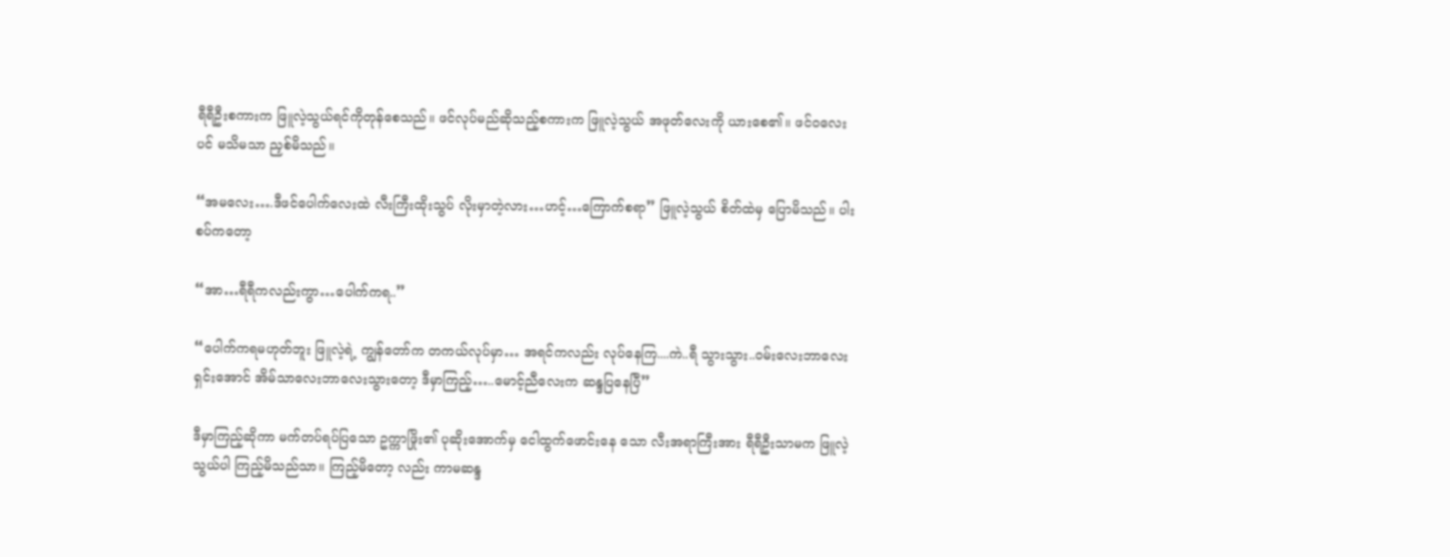ရီရီဦးစကားက ဖြူလဲ့သွယ်ရင်ကိုတုန်စေသည်။ ဖင်လုပ်မည်ဆိုသည့်စကားက ဖြူလဲ့သွယ် အဖုတ်လေးကို ယားစေ၏။ ဖင်ဝလေးပင် မသိမသာ ညှစ်မိသည်။

“အမလေး….ဒီဖင်ပေါက်လေးထဲ လီးကြီးထိုးသွပ် လိုးမှာတဲ့လား…ဟင့်…ကြောက်စရာ” ဖြူလဲ့သွယ် စိတ်ထဲမှ ပြောမိသည်။ ပါးစပ်ကတော့

“အာ…ရီရီကလည်းကွာ…ပေါက်ကရ..”

“ပေါက်ကရမဟုတ်ဘူး ဖြူလဲ့ရဲ့ ကျွန်တော်က တကယ်လုပ်မှာ… အရင်ကလည်း လုပ်နေကြ....ကဲ..ရီ သွားသွား..ဝမ်းလေးဘာလေးရှင်းအောင် အိမ်သာလေးဘာလေးသွားတော့ ဒီမှာကြည့်…..မောင့်ညီလေးက ဆန္ဒပြနေပြီ”

ဒီမှာကြည့်ဆိုကာ မက်တပ်ရပ်ပြသော ဥက္ကာဖြိုး၏ ပုဆိုးအောက်မှ ငေါထွက်ဖောင်းနေ သော လီးအရာကြီးအား ရီရီဦးသာမက ဖြူလဲ့သွယ်ပါ ကြည့်မိသည်သာ။ ကြည့်မိတော့ လည်း ကာမဆန္ဒ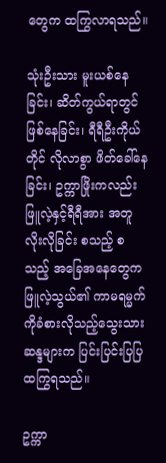တွေက ထကြွလာရသည်။

သုံးဦးသား မူးယစ်နေခြင်း၊ ဆိတ်ကွယ်ရာတွင် ဖြစ်နေခြင်း၊ ရီရီဦးကိုယ်တိုင် လိုလာစွာ ဖိတ်ခေါ်နေခြင်း၊ ဥက္ကာဖြိုးကလည်း ဖြူလဲ့နှင့်ရီရီအား အတူလိုးလိုခြင်း စသည့် စသည့် အခြေအနေတွေက ဖြူလဲ့သွယ်၏ ကာမရမ္မက်ကိုခံစားလိုသည့်သွေးသားဆန္ဒများက ပြင်းပြင်းပြပြ ထကြွရသည်။

ဥက္ကာ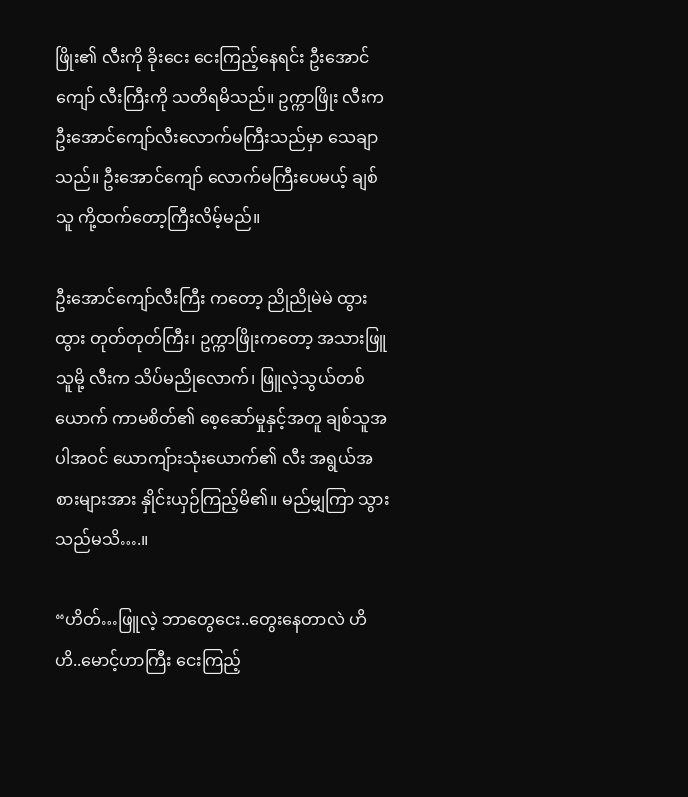ဖြိုး၏ လီးကို ခိုးငေး ငေးကြည့်နေရင်း ဦးအောင်ကျော် လီးကြီးကို သတိရမိသည်။ ဥက္ကာဖြိုး လီးက ဦးအောင်ကျော်လီးလောက်မကြီးသည်မှာ သေချာသည်။ ဦးအောင်ကျော် လောက်မကြီးပေမယ့် ချစ်သူ ကို့ထက်တော့ကြီးလိမ့်မည်။

ဦးအောင်ကျော်လီးကြီး ကတော့ ညိုညိုမဲမဲ ထွားထွား တုတ်တုတ်ကြီး၊ ဥက္ကာဖြိုးကတော့ အသားဖြူသူမို့ လီးက သိပ်မညိုလောက်၊ ဖြူလဲ့သွယ်တစ်ယောက် ကာမစိတ်၏ စေ့ဆော်မှုနှင့်အတူ ချစ်သူအပါအဝင် ယောကျ်ားသုံးယောက်၏ လီး အရွယ်အစားများအား နှိုင်းယှဉ်ကြည့်မိ၏။ မည်မျှကြာ သွားသည်မသိ….။

“ဟိတ်…ဖြူလဲ့ ဘာတွေငေး..တွေးနေတာလဲ ဟိဟိ..မောင့်ဟာကြီး ငေးကြည့်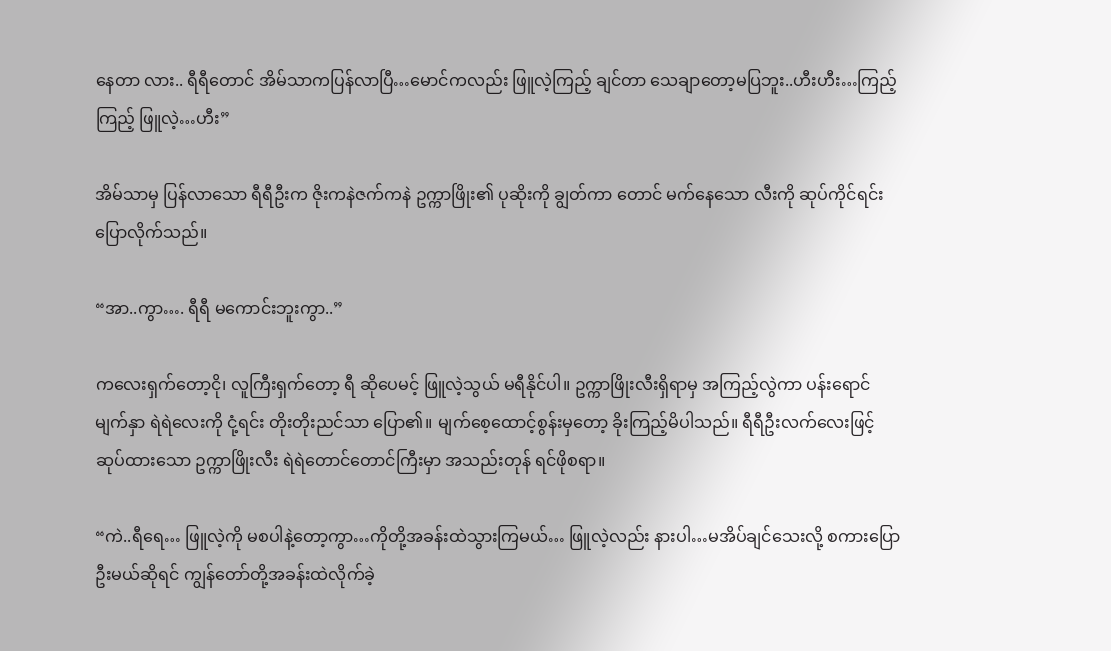နေတာ လား.. ရီရီတောင် အိမ်သာကပြန်လာပြီ…မောင်ကလည်း ဖြူလဲ့ကြည့် ချင်တာ သေချာတော့မပြဘူး..ဟီးဟီး…ကြည့်ကြည့် ဖြူလဲ့…ဟီး”

အိမ်သာမှ ပြန်လာသော ရီရီဦးက ဇိုးကနဲဇက်ကနဲ ဥက္ကာဖြိုး၏ ပုဆိုးကို ချွတ်ကာ တောင် မက်နေသော လီးကို ဆုပ်ကိုင်ရင်း ပြောလိုက်သည်။

“အာ..ကွာ…. ရီရီ မကောင်းဘူးကွာ..”

ကလေးရှက်တော့ငို၊ လူကြီးရှက်တော့ ရီ ဆိုပေမင့် ဖြူလဲ့သွယ် မရီနိုင်ပါ။ ဥက္ကာဖြိုးလီးရှိရာမှ အကြည့်လွဲကာ ပန်းရောင် မျက်နှာ ရဲရဲလေးကို ငုံ့ရင်း တိုးတိုးညင်သာ ပြော၏။ မျက်စေ့ထောင့်စွန်းမှတော့ ခိုးကြည့်မိပါသည်။ ရီရီဦးလက်လေးဖြင့် ဆုပ်ထားသော ဥက္ကာဖြိုးလီး ရဲရဲတောင်တောင်ကြီးမှာ အသည်းတုန် ရင်ဖိုစရာ။

“ကဲ..ရီရေ… ဖြူလဲ့ကို မစပါနဲ့တော့ကွာ…ကိုတို့အခန်းထဲသွားကြမယ်… ဖြူလဲ့လည်း နားပါ…မအိပ်ချင်သေးလို့ စကားပြောဦးမယ်ဆိုရင် ကျွန်တော်တို့အခန်းထဲလိုက်ခဲ့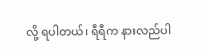လို့ ရပါတယ်၊ ရီရီက နားလည်ပါ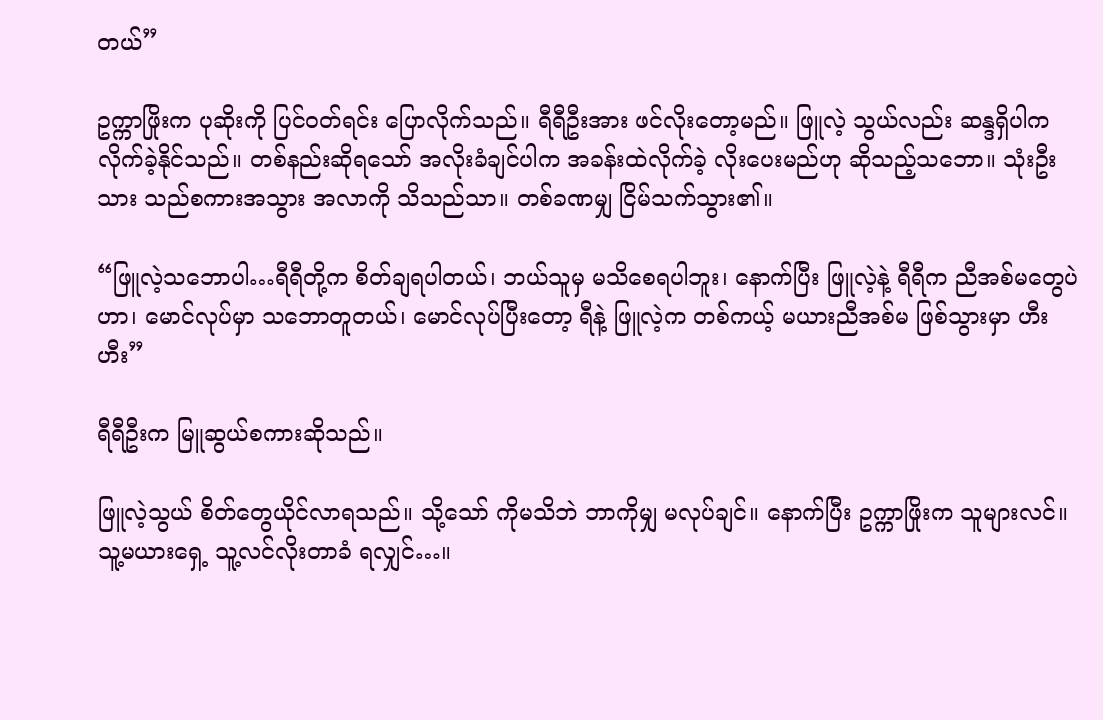တယ်”

ဥက္ကာဖြိုးက ပုဆိုးကို ပြင်ဝတ်ရင်း ပြောလိုက်သည်။ ရီရီဦးအား ဖင်လိုးတော့မည်။ ဖြူလဲ့ သွယ်လည်း ဆန္ဒရှိပါက လိုက်ခဲ့နိုင်သည်။ တစ်နည်းဆိုရသော် အလိုးခံချင်ပါက အခန်းထဲလိုက်ခဲ့ လိုးပေးမည်ဟု ဆိုသည့်သဘော။ သုံးဦးသား သည်စကားအသွား အလာကို သိသည်သာ။ တစ်ခဏမျှ ငြိမ်သက်သွား၏။

“ဖြူလဲ့သဘောပါ…ရီရီတို့က စိတ်ချရပါတယ်၊ ဘယ်သူမှ မသိစေရပါဘူး၊ နောက်ပြီး ဖြူလဲ့နဲ့ ရီရီက ညီအစ်မတွေပဲဟာ၊ မောင်လုပ်မှာ သဘောတူတယ်၊ မောင်လုပ်ပြီးတော့ ရီနဲ့ ဖြူလဲ့က တစ်ကယ့် မယားညီအစ်မ ဖြစ်သွားမှာ ဟီးဟီး”

ရီရီဦးက မြူဆွယ်စကားဆိုသည်။

ဖြူလဲ့သွယ် စိတ်တွေယိုင်လာရသည်။ သို့သော် ကိုမသိဘဲ ဘာကိုမျှ မလုပ်ချင်။ နောက်ပြီး ဥက္ကာဖြိုးက သူများလင်။ သူ့မယားရှေ့ သူ့လင်လိုးတာခံ ရလျှင်…။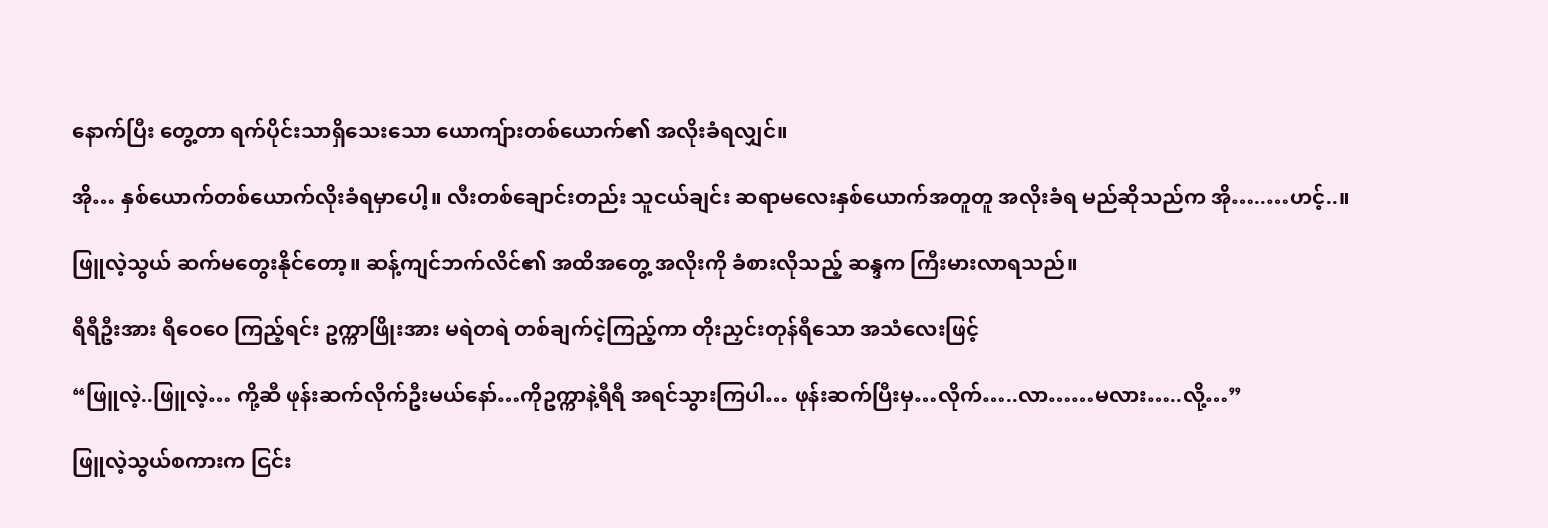နောက်ပြီး တွေ့တာ ရက်ပိုင်းသာရှိသေးသော ယောကျ်ားတစ်ယောက်၏ အလိုးခံရလျှင်။

အို… နှစ်ယောက်တစ်ယောက်လိုးခံရမှာပေါ့။ လီးတစ်ချောင်းတည်း သူငယ်ချင်း ဆရာမလေးနှစ်ယောက်အတူတူ အလိုးခံရ မည်ဆိုသည်က အို…..…ဟင့်..။

ဖြူလဲ့သွယ် ဆက်မတွေးနိုင်တော့။ ဆန့်ကျင်ဘက်လိင်၏ အထိအတွေ့ အလိုးကို ခံစားလိုသည့် ဆန္ဒက ကြီးမားလာရသည်။

ရီရီဦးအား ရီဝေဝေ ကြည့်ရင်း ဥက္ကာဖြိုးအား မရဲတရဲ တစ်ချက်ငဲ့ကြည့်ကာ တိုးညှင်းတုန်ရီသော အသံလေးဖြင့်

“ဖြူလဲ့..ဖြူလဲ့… ကို့ဆီ ဖုန်းဆက်လိုက်ဦးမယ်နော်…ကိုဥက္ကာနဲ့ရီရီ အရင်သွားကြပါ… ဖုန်းဆက်ပြီးမှ…လိုက်…..လာ……မလား…..လို့…”

ဖြူလဲ့သွယ်စကားက ငြင်း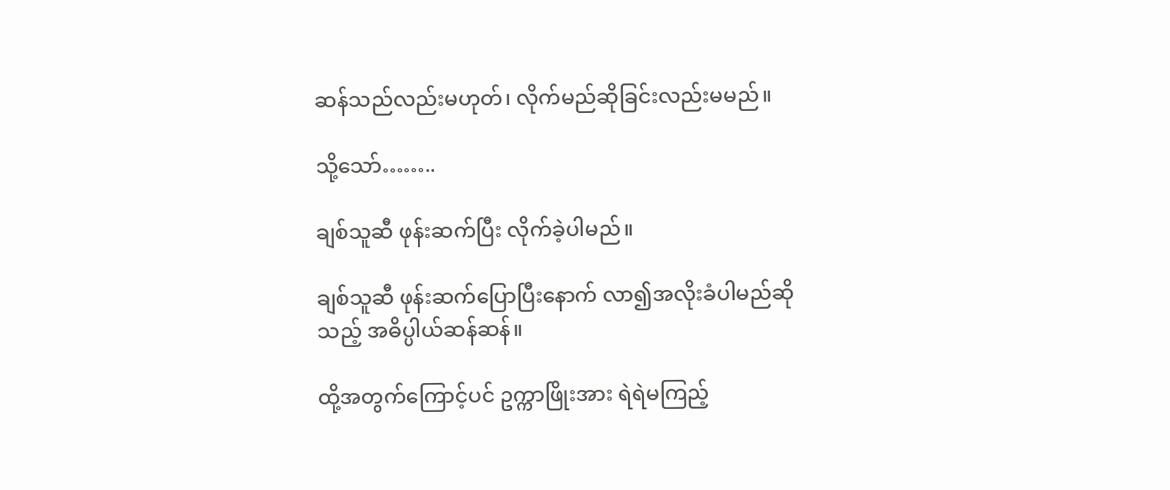ဆန်သည်လည်းမဟုတ်၊ လိုက်မည်ဆိုခြင်းလည်းမမည်။

သို့သော်……..

ချစ်သူဆီ ဖုန်းဆက်ပြီး လိုက်ခဲ့ပါမည်။

ချစ်သူဆီ ဖုန်းဆက်ပြောပြီးနောက် လာ၍အလိုးခံပါမည်ဆိုသည့် အဓိပ္ပါယ်ဆန်ဆန်။

ထို့အတွက်ကြောင့်ပင် ဥက္ကာဖြိုးအား ရဲရဲမကြည့်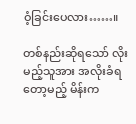ဝံ့ခြင်းပေလား……။

တစ်နည်းဆိုရသော် လိုးမည့်သူအား အလိုးခံရတော့မည့် မိန်းက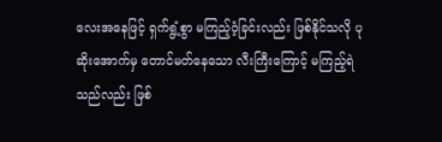လေးအနေဖြင့် ရှက်ရွံ့စွာ မကြည့်ဝံ့ခြင်းလည်း ဖြစ်နိုင်သလို ပုဆိုးအောက်မှ တောင်မတ်နေသော လီးကြီးကြောင့် မကြည့်ရဲသည်လည်း ဖြစ်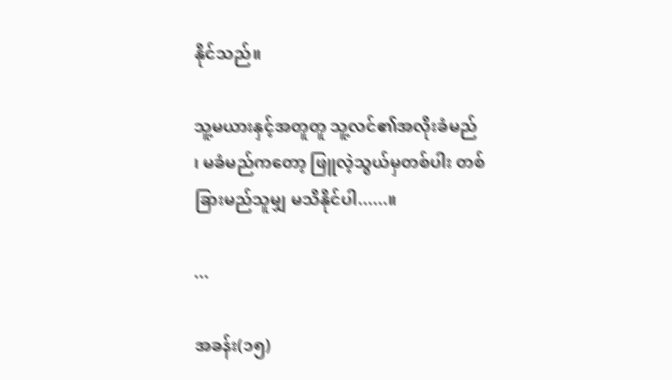နိုင်သည်။

သူ့မယားနှင့်အတူတူ သူ့လင်၏အလိုးခံမည် ၊ မခံမည်ကတော့ ဖြူလဲ့သွယ်မှတစ်ပါး တစ်ခြားမည်သူမျှ မသိနိုင်ပါ......။

...

အခန်း(၁၅)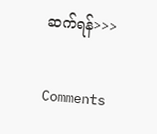ဆက်ရန်>>>

Comments